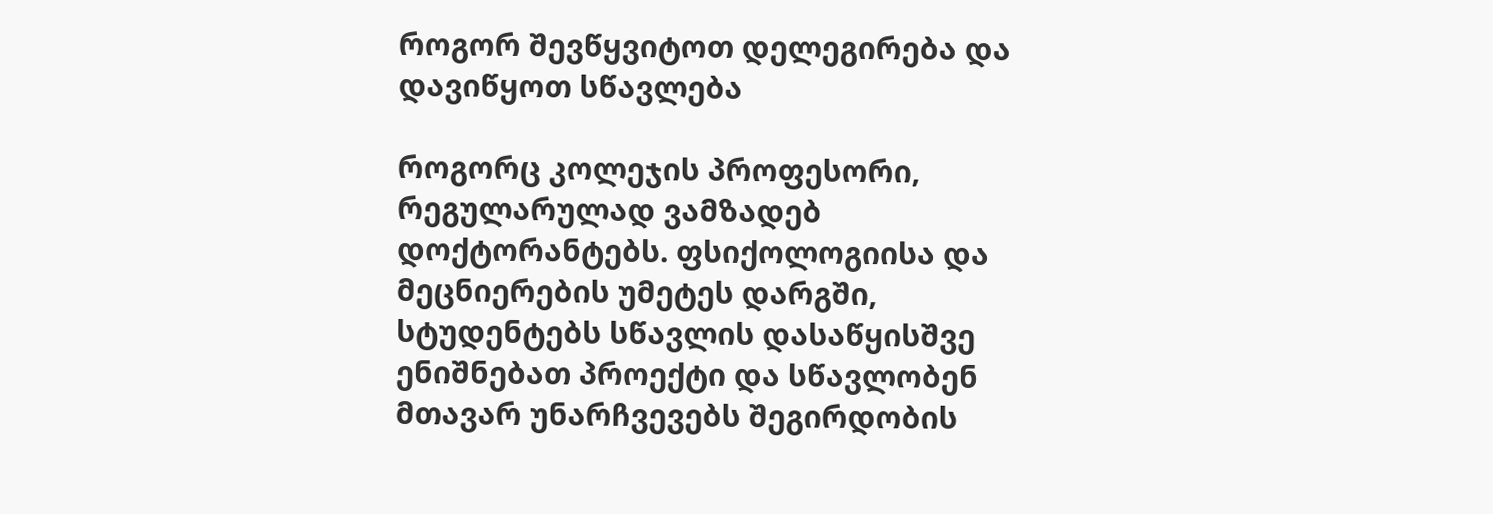როგორ შევწყვიტოთ დელეგირება და დავიწყოთ სწავლება

როგორც კოლეჯის პროფესორი, რეგულარულად ვამზადებ დოქტორანტებს. ფსიქოლოგიისა და მეცნიერების უმეტეს დარგში, სტუდენტებს სწავლის დასაწყისშვე ენიშნებათ პროექტი და სწავლობენ მთავარ უნარჩვევებს შეგირდობის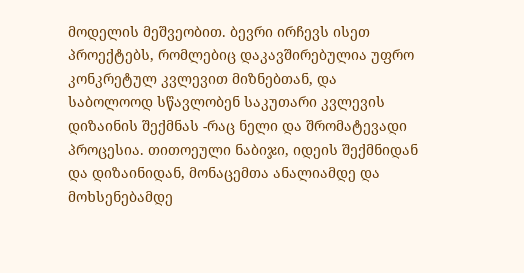მოდელის მეშვეობით. ბევრი ირჩევს ისეთ პროექტებს, რომლებიც დაკავშირებულია უფრო კონკრეტულ კვლევით მიზნებთან, და საბოლოოდ სწავლობენ საკუთარი კვლევის დიზაინის შექმნას -რაც ნელი და შრომატევადი პროცესია. თითოეული ნაბიჯი, იდეის შექმნიდან და დიზაინიდან, მონაცემთა ანალიამდე და მოხსენებამდე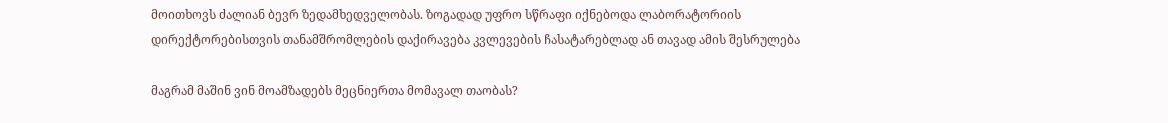მოითხოვს ძალიან ბევრ ზედამხედველობას. ზოგადად უფრო სწრაფი იქნებოდა ლაბორატორიის დირექტორებისთვის თანამშრომლების დაქირავება კვლევების ჩასატარებლად ან თავად ამის შესრულება

მაგრამ მაშინ ვინ მოამზადებს მეცნიერთა მომავალ თაობას?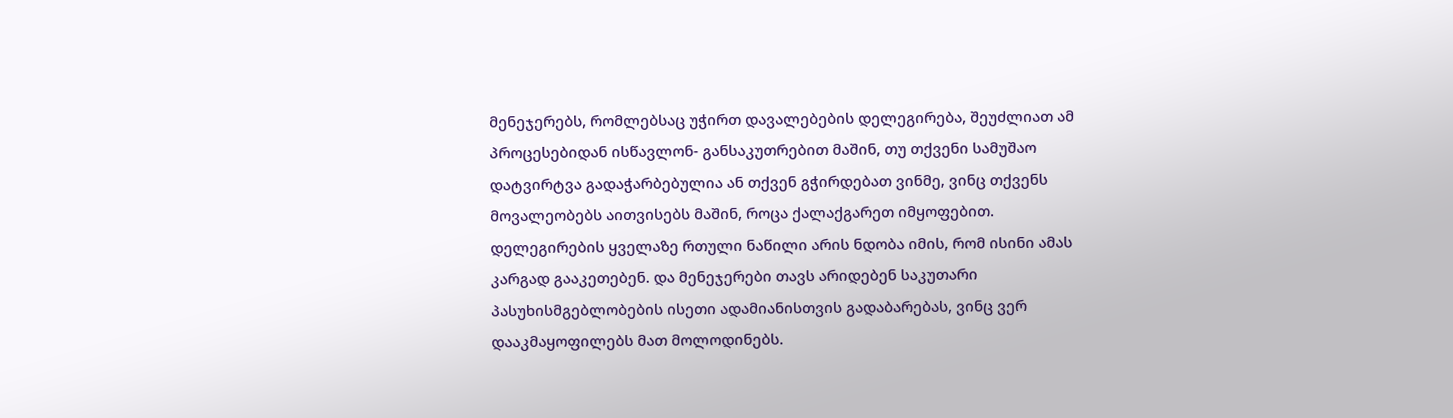მენეჯერებს, რომლებსაც უჭირთ დავალებების დელეგირება, შეუძლიათ ამ პროცესებიდან ისწავლონ- განსაკუთრებით მაშინ, თუ თქვენი სამუშაო დატვირტვა გადაჭარბებულია ან თქვენ გჭირდებათ ვინმე, ვინც თქვენს მოვალეობებს აითვისებს მაშინ, როცა ქალაქგარეთ იმყოფებით. დელეგირების ყველაზე რთული ნაწილი არის ნდობა იმის, რომ ისინი ამას კარგად გააკეთებენ. და მენეჯერები თავს არიდებენ საკუთარი პასუხისმგებლობების ისეთი ადამიანისთვის გადაბარებას, ვინც ვერ დააკმაყოფილებს მათ მოლოდინებს.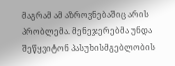მაგრამ ამ აზროვნებაშიც არის პრობლემა. მენეჯერებმა უნდა შეწყვიტონ პასუხისმგებლობის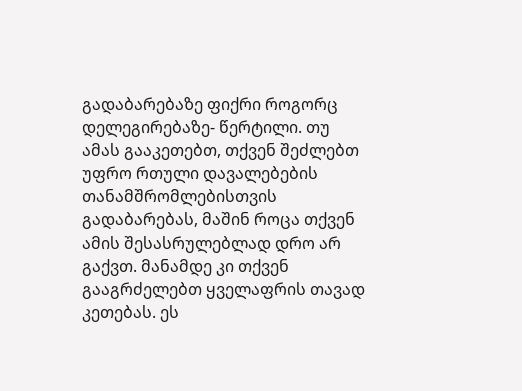გადაბარებაზე ფიქრი როგორც დელეგირებაზე- წერტილი. თუ ამას გააკეთებთ, თქვენ შეძლებთ უფრო რთული დავალებების თანამშრომლებისთვის გადაბარებას, მაშინ როცა თქვენ ამის შესასრულებლად დრო არ გაქვთ. მანამდე კი თქვენ გააგრძელებთ ყველაფრის თავად კეთებას. ეს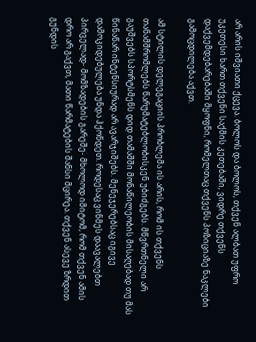არ არის იშვიათი ქცევა. ბოლოს და ბოლოს, თქვენ ალბათ უფრო უკეთესი ხართ თქვენი საქმის კეთებაში, ვიდრე თქვენს დაქვემდებარებაში მყოფნი, რომელთაც თქვენს პოზიციაზე ნაკლები გამოცდილება აქვთ.

ამ სტილის დელეგაციის პრობლემა ის არის, რომ ის თქვენს თანამშრომლებს წარუმატებლობისკენ უბიძგებს. მწვრთნელი არ გაუშვებს სპორტსმენს დიდ თამაშში მონაწილეობის მისაღებად თუ მას წინაწარ ინტენსიურად არ ავარჯიშებს. მენეჯერებსაც იგივე დამოკიდებულება უნდა ჰქონდეთ. როდესაც ვინმეს დაავალებთ პირველად- მომზადების გარეშე- მხოლოდ იმიტომ, რომ თქვენ ამის დრო არ გაქვთ, მათი წარმატების შანსი მცირეა. თქვენ ასევე ზრდით გუნდის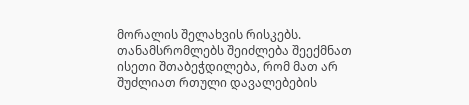მორალის შელახვის რისკებს. თანამსრომლებს შეიძლება შეექმნათ ისეთი შთაბეჭდილება, რომ მათ არ შუძლიათ რთული დავალებების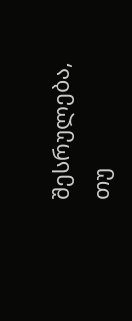შესრულება, თუ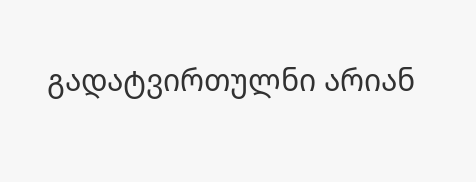გადატვირთულნი არიან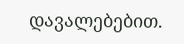დავალებებით.